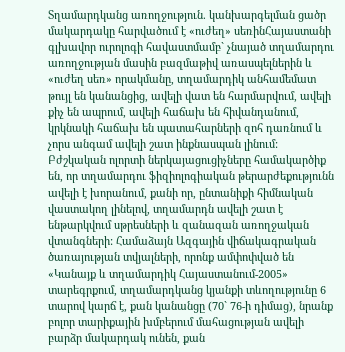Տղամարդկանց առողջություն. կանխարգելման ցածր մակարդակը հարվածում է «ուժեղ» սեռինՀայաստանի գլխավոր ուրոլոգի հավաստմամբ` չնայած տղամարդու առողջության մասին բազմաթիվ առասպելներին և «ուժեղ սեռ» որակմանը, տղամարդիկ անհամեմատ թույլ են կանանցից, ավելի վատ են հարմարվում, ավելի քիչ են ապրում, ավելի հաճախ են հիվանդանում, կրկնակի հաճախ են պատահարների զոհ դառնում և չորս անգամ ավելի շատ ինքնասպան լինում: Բժշկական ոլորտի ներկայացուցիչները համակարծիք են, որ տղամարդու ֆիզիոլոգիական թերարժեքությունն ավելի է խորանում, քանի որ, ընտանիքի հիմնական վաստակող լինելով, տղամարդն ավելի շատ է ենթարկվում սթրեսների և զանազան առողջական վտանգների: Համաձայն Ազգային վիճակագրական ծառայության տվյալների, որոնք ամփոփված են «Կանայք և տղամարդիկ Հայաստանում-2005» տարեգրքում, տղամարդկանց կյանքի տևողությունը 6 տարով կարճ է, քան կանանցը (70` 76-ի դիմաց), նրանք բոլոր տարիքային խմբերում մահացության ավելի բարձր մակարդակ ունեն, քան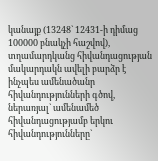կանայք (13248` 12431-ի դիմաց 100000 բնակչի հաշվով), տղամարդկանց հիվանդացության մակարդակն ավելի բարձր է ինչպես ամենածանր հիվանդությունների գծով, ներառյալ` ամենամեծ հիվանդացությամբ երկու հիվանդությունները`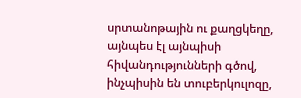սրտանոթային ու քաղցկեղը, այնպես էլ այնպիսի հիվանդությունների գծով, ինչպիսին են տուբերկուլոզը,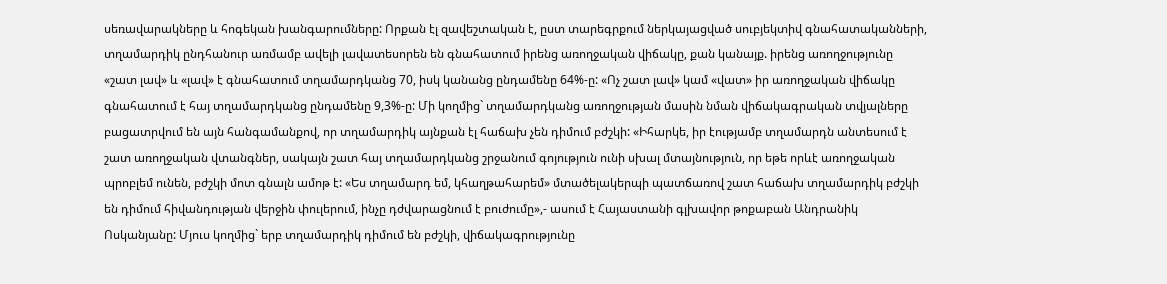սեռավարակները և հոգեկան խանգարումները: Որքան էլ զավեշտական է, ըստ տարեգրքում ներկայացված սուբյեկտիվ գնահատականների, տղամարդիկ ընդհանուր առմամբ ավելի լավատեսորեն են գնահատում իրենց առողջական վիճակը, քան կանայք. իրենց առողջությունը «շատ լավ» և «լավ» է գնահատում տղամարդկանց 70, իսկ կանանց ընդամենը 64%-ը: «Ոչ շատ լավ» կամ «վատ» իր առողջական վիճակը գնահատում է հայ տղամարդկանց ընդամենը 9,3%-ը: Մի կողմից` տղամարդկանց առողջության մասին նման վիճակագրական տվյալները բացատրվում են այն հանգամանքով, որ տղամարդիկ այնքան էլ հաճախ չեն դիմում բժշկի: «Իհարկե, իր էությամբ տղամարդն անտեսում է շատ առողջական վտանգներ, սակայն շատ հայ տղամարդկանց շրջանում գոյություն ունի սխալ մտայնություն, որ եթե որևէ առողջական պրոբլեմ ունեն, բժշկի մոտ գնալն ամոթ է: «Ես տղամարդ եմ, կհաղթահարեմ» մտածելակերպի պատճառով շատ հաճախ տղամարդիկ բժշկի են դիմում հիվանդության վերջին փուլերում, ինչը դժվարացնում է բուժումը»,- ասում է Հայաստանի գլխավոր թոքաբան Անդրանիկ Ոսկանյանը: Մյուս կողմից` երբ տղամարդիկ դիմում են բժշկի, վիճակագրությունը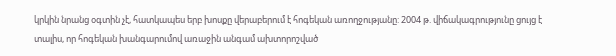կրկին նրանց օգտին չէ, հատկապես երբ խոսքը վերաբերում է հոգեկան առողջությանը: 2004 թ. վիճակագրությունը ցույց է տալիս, որ հոգեկան խանգարումով առաջին անգամ ախտորոշված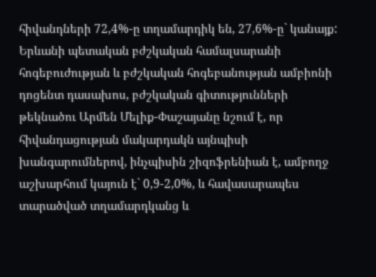հիվանդների 72,4%-ը տղամարդիկ են, 27,6%-ը` կանայք: Երևանի պետական բժշկական համալսարանի հոգեբուժության և բժշկական հոգեբանության ամբիոնի դոցենտ դասախոս, բժշկական գիտությունների թեկնածու Արմեն Մելիք-Փաշայանը նշում է, որ հիվանդացության մակարդակն այնպիսի խանգարումներով, ինչպիսին շիզոֆրենիան է, ամբողջ աշխարհում կայուն է` 0,9-2,0%, և հավասարապես տարածված տղամարդկանց և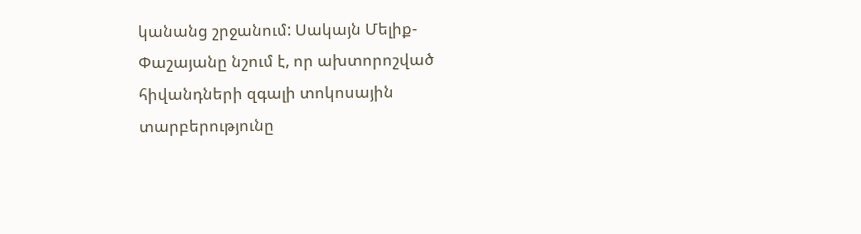կանանց շրջանում: Սակայն Մելիք-Փաշայանը նշում է, որ ախտորոշված հիվանդների զգալի տոկոսային տարբերությունը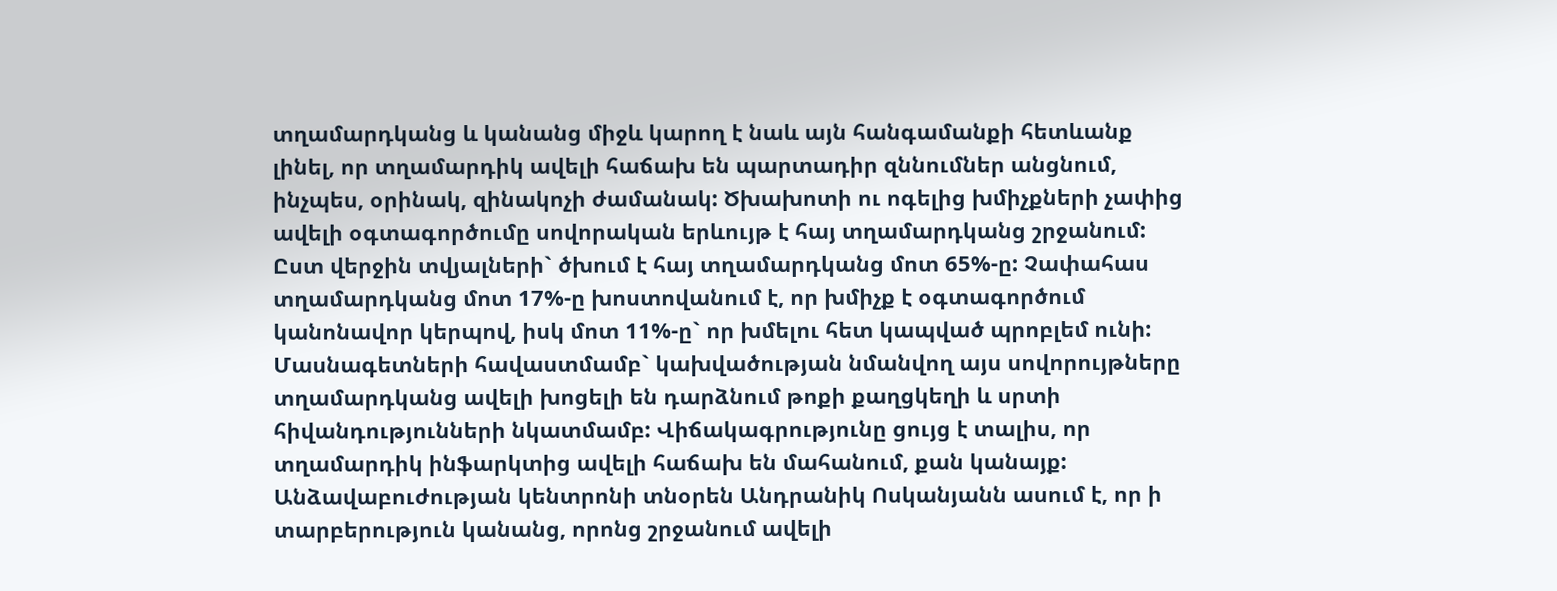տղամարդկանց և կանանց միջև կարող է նաև այն հանգամանքի հետևանք լինել, որ տղամարդիկ ավելի հաճախ են պարտադիր զննումներ անցնում, ինչպես, օրինակ, զինակոչի ժամանակ: Ծխախոտի ու ոգելից խմիչքների չափից ավելի օգտագործումը սովորական երևույթ է հայ տղամարդկանց շրջանում: Ըստ վերջին տվյալների` ծխում է հայ տղամարդկանց մոտ 65%-ը: Չափահաս տղամարդկանց մոտ 17%-ը խոստովանում է, որ խմիչք է օգտագործում կանոնավոր կերպով, իսկ մոտ 11%-ը` որ խմելու հետ կապված պրոբլեմ ունի: Մասնագետների հավաստմամբ` կախվածության նմանվող այս սովորույթները տղամարդկանց ավելի խոցելի են դարձնում թոքի քաղցկեղի և սրտի հիվանդությունների նկատմամբ: Վիճակագրությունը ցույց է տալիս, որ տղամարդիկ ինֆարկտից ավելի հաճախ են մահանում, քան կանայք: Անձավաբուժության կենտրոնի տնօրեն Անդրանիկ Ոսկանյանն ասում է, որ ի տարբերություն կանանց, որոնց շրջանում ավելի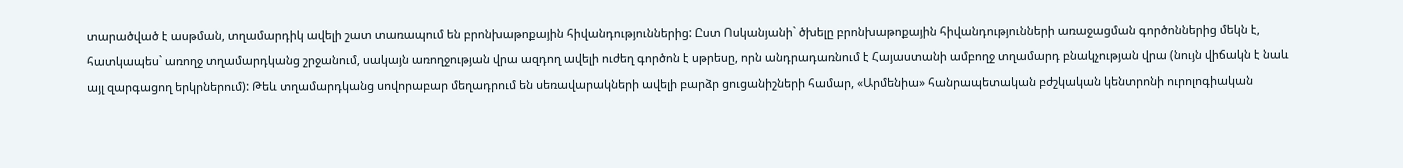տարածված է ասթման, տղամարդիկ ավելի շատ տառապում են բրոնխաթոքային հիվանդություններից: Ըստ Ոսկանյանի` ծխելը բրոնխաթոքային հիվանդությունների առաջացման գործոններից մեկն է, հատկապես` առողջ տղամարդկանց շրջանում, սակայն առողջության վրա ազդող ավելի ուժեղ գործոն է սթրեսը, որն անդրադառնում է Հայաստանի ամբողջ տղամարդ բնակչության վրա (նույն վիճակն է նաև այլ զարգացող երկրներում): Թեև տղամարդկանց սովորաբար մեղադրում են սեռավարակների ավելի բարձր ցուցանիշների համար, «Արմենիա» հանրապետական բժշկական կենտրոնի ուրոլոգիական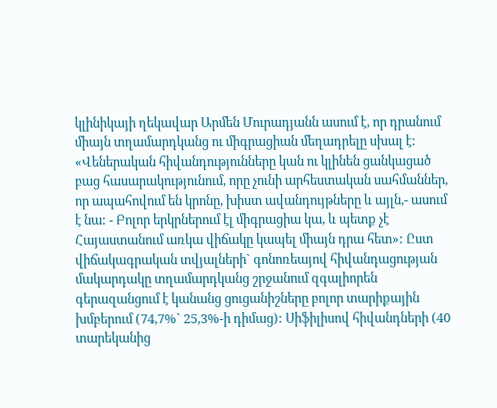կլինիկայի ղեկավար Արմեն Մուրադյանն ասում է, որ դրանում միայն տղամարդկանց ու միգրացիան մեղադրելը սխալ է: «Վեներական հիվանդությունները կան ու կլինեն ցանկացած բաց հասարակությունում, որը չունի արհեստական սահմաններ, որ ապահովում են կրոնը, խիստ ավանդույթները և այլն,- ասում է նա: - Բոլոր երկրներում էլ միգրացիա կա, և պետք չէ Հայաստանում առկա վիճակը կապել միայն դրա հետ»: Ըստ վիճակագրական տվյալների` գոնոռեայով հիվանդացության մակարդակը տղամարդկանց շրջանում զգալիորեն գերազանցում է կանանց ցուցանիշները բոլոր տարիքային խմբերում (74,7%` 25,3%-ի դիմաց): Սիֆիլիսով հիվանդների (40 տարեկանից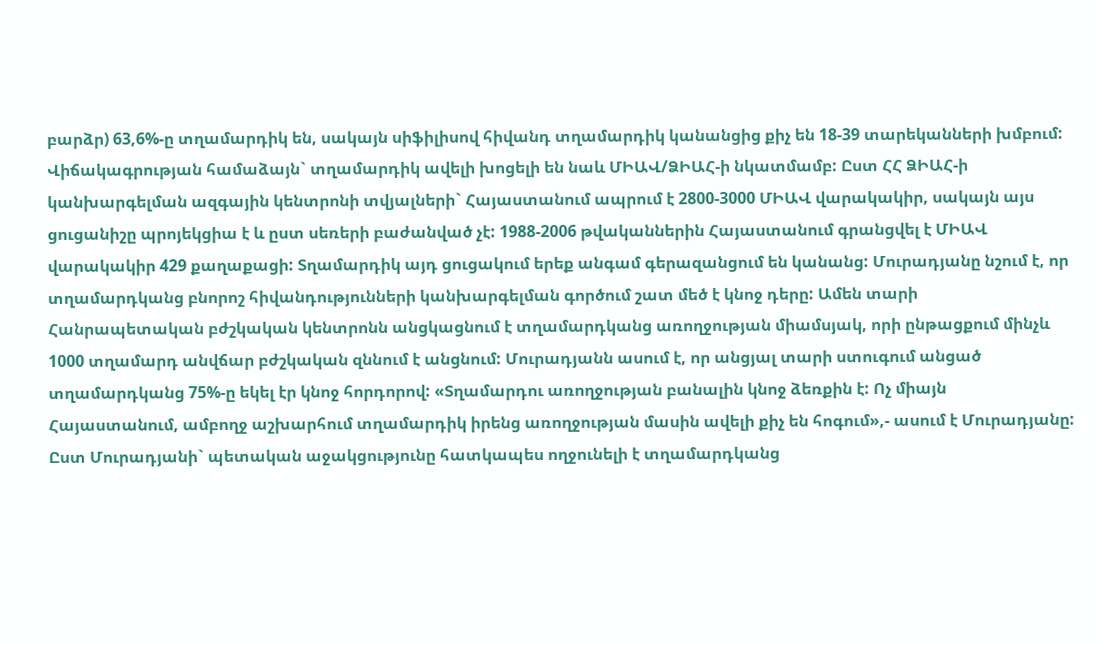բարձր) 63,6%-ը տղամարդիկ են, սակայն սիֆիլիսով հիվանդ տղամարդիկ կանանցից քիչ են 18-39 տարեկանների խմբում: Վիճակագրության համաձայն` տղամարդիկ ավելի խոցելի են նաև ՄԻԱՎ/ՁԻԱՀ-ի նկատմամբ: Ըստ ՀՀ ՁԻԱՀ-ի կանխարգելման ազգային կենտրոնի տվյալների` Հայաստանում ապրում է 2800-3000 ՄԻԱՎ վարակակիր, սակայն այս ցուցանիշը պրոյեկցիա է և ըստ սեռերի բաժանված չէ: 1988-2006 թվականներին Հայաստանում գրանցվել է ՄԻԱՎ վարակակիր 429 քաղաքացի: Տղամարդիկ այդ ցուցակում երեք անգամ գերազանցում են կանանց: Մուրադյանը նշում է, որ տղամարդկանց բնորոշ հիվանդությունների կանխարգելման գործում շատ մեծ է կնոջ դերը: Ամեն տարի Հանրապետական բժշկական կենտրոնն անցկացնում է տղամարդկանց առողջության միամսյակ, որի ընթացքում մինչև 1000 տղամարդ անվճար բժշկական զննում է անցնում: Մուրադյանն ասում է, որ անցյալ տարի ստուգում անցած տղամարդկանց 75%-ը եկել էր կնոջ հորդորով: «Տղամարդու առողջության բանալին կնոջ ձեռքին է: Ոչ միայն Հայաստանում, ամբողջ աշխարհում տղամարդիկ իրենց առողջության մասին ավելի քիչ են հոգում»,- ասում է Մուրադյանը: Ըստ Մուրադյանի` պետական աջակցությունը հատկապես ողջունելի է տղամարդկանց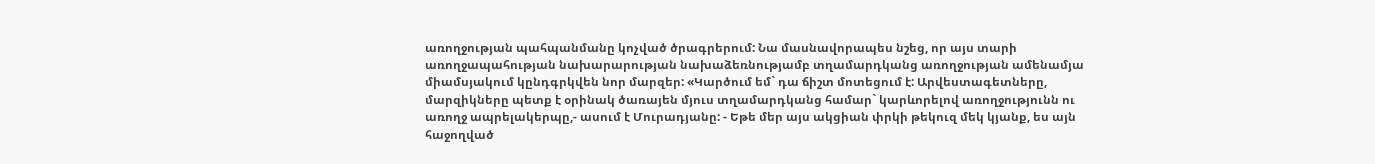առողջության պահպանմանը կոչված ծրագրերում: Նա մասնավորապես նշեց, որ այս տարի առողջապահության նախարարության նախաձեռնությամբ տղամարդկանց առողջության ամենամյա միամսյակում կընդգրկվեն նոր մարզեր: «Կարծում եմ` դա ճիշտ մոտեցում է: Արվեստագետները, մարզիկները պետք է օրինակ ծառայեն մյուս տղամարդկանց համար` կարևորելով առողջությունն ու առողջ ապրելակերպը,- ասում է Մուրադյանը: - Եթե մեր այս ակցիան փրկի թեկուզ մեկ կյանք, ես այն հաջողված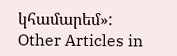կհամարեմ»:
Other Articles in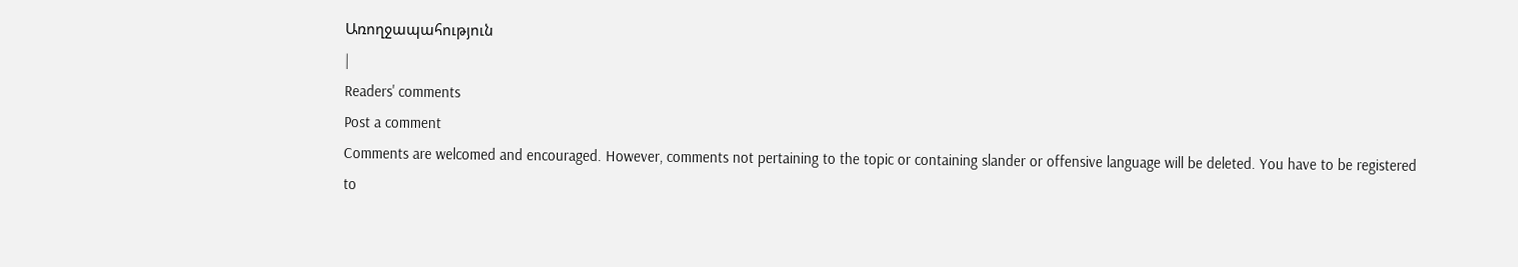Առողջապահություն
|
Readers' comments
Post a comment
Comments are welcomed and encouraged. However, comments not pertaining to the topic or containing slander or offensive language will be deleted. You have to be registered to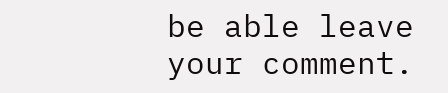be able leave your comment.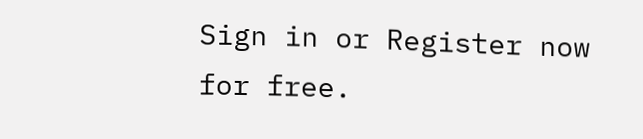Sign in or Register now for free.